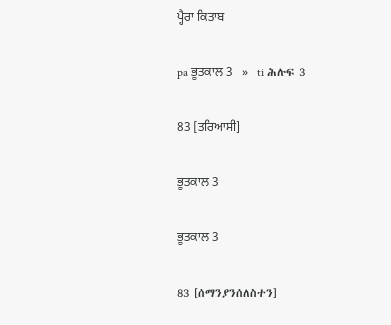ਪ੍ਹੈਰਾ ਕਿਤਾਬ

pa ਭੂਤਕਾਲ 3   »   ti ሕሉፍ 3

83 [ਤਰਿਆਸੀ]

ਭੂਤਕਾਲ 3

ਭੂਤਕਾਲ 3

83 [ሰማንያንሰለስተን]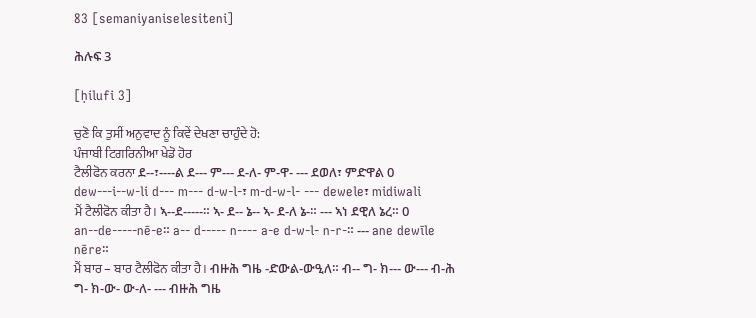83 [semaniyaniselesiteni]

ሕሉፍ 3

[ḥilufi 3]

ਚੁਣੋ ਕਿ ਤੁਸੀਂ ਅਨੁਵਾਦ ਨੂੰ ਕਿਵੇਂ ਦੇਖਣਾ ਚਾਹੁੰਦੇ ਹੋ:
ਪੰਜਾਬੀ ਟਿਗਰਿਨੀਆ ਖੇਡੋ ਹੋਰ
ਟੈਲੀਫੋਨ ਕਰਨਾ ደ--፣----ል ደ--- ም--- ደ-ለ- ም-ዋ- --- ደወለ፣ ምድዋል 0
dew---i--w-li d--- m--- d-w-l-፣ m-d-w-l- --- dewele፣ midiwali
ਮੈਂ ਟੈਲੀਫੋਨ ਕੀਤਾ ਹੈ। ኣ--ደ-----። ኣ- ደ-- ኔ-- ኣ- ደ-ለ ኔ-። --- ኣነ ደዊለ ኔረ። 0
an--de-----nē-e። a-- d----- n---- a-e d-w-l- n-r-። --- ane dewīle nēre።
ਮੈਂ ਬਾਰ – ਬਾਰ ਟੈਲੀਫੋਨ ਕੀਤਾ ਹੈ। ብዙሕ ግዜ -ድውል-ውዒለ። ብ-- ግ- ክ--- ው--- ብ-ሕ ግ- ክ-ው- ው-ለ- --- ብዙሕ ግዜ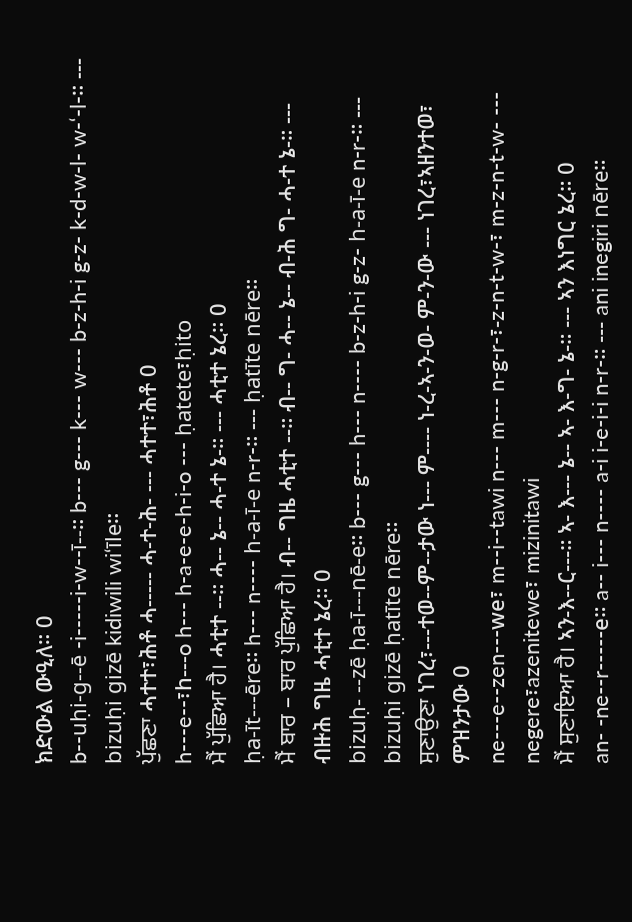ክድውል ውዒለ። 0
b--uḥi-g--ē -i-----i-w--ī--። b--- g--- k--- w--- b-z-h-i g-z- k-d-w-l- w-‘-l-። --- bizuḥi gizē kidiwili wi‘īle።
ਪੁੱਛਣਾ ሓተተ፣ሕቶ ሓ----- ሓ-ተ-ሕ- --- ሓተተ፣ሕቶ 0
h---e--፣h---o h--- h-a-e-e-h-i-o --- ḥatete፣ḥito
ਮੈਂ ਪੁੱਛਿਆ ਹੈ। ሓቲተ --። ሓ-- ኔ-- ሓ-ተ ኔ-። --- ሓቲተ ኔረ። 0
ḥa-īt---ēre። h--- n---- h-a-ī-e n-r-። --- ḥatīte nēre።
ਮੈਂ ਬਾਰ – ਬਾਰ ਪੁੱਛਿਆ ਹੈ। ብ-- ግዜ ሓቲተ --። ብ-- ግ- ሓ-- ኔ-- ብ-ሕ ግ- ሓ-ተ ኔ-። --- ብዙሕ ግዜ ሓቲተ ኔረ። 0
bizuḥ- --zē ḥa-ī---nē-e። b--- g--- h--- n---- b-z-h-i g-z- h-a-ī-e n-r-። --- bizuḥi gizē ḥatīte nēre።
ਸੁਣਾਉਣਾ ነገረ፣---ተወ--ም--ታው ነ--- ም---- ነ-ረ-ኣ-ን-ወ- ም-ን-ው --- ነገረ፣ኣዘንተወ፣ ምዝንታው 0
ne---e--zen---we፣ m--i--tawi n--- m--- n-g-r-፣-z-n-t-w-፣ m-z-n-t-w- --- negere፣azenitewe፣ mizinitawi
ਮੈਂ ਸੁਣਾਇਆ ਹੈ। ኣን-እ--ር---። ኣ- እ--- ኔ-- ኣ- እ-ግ- ኔ-። --- ኣን እነግር ኔረ። 0
an- -ne--r-----e። a-- i--- n---- a-i i-e-i-i n-r-። --- ani inegiri nēre።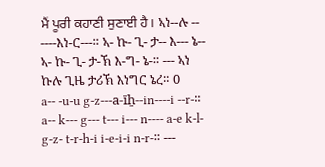ਮੈਂ ਪੂਰੀ ਕਹਾਣੀ ਸੁਣਾਈ ਹੈ। ኣነ--ሉ -- ----እነ-ር---። ኣ- ኩ- ጊ- ታ-- እ--- ኔ-- ኣ- ኩ- ጊ- ታ-ኽ እ-ግ- ኔ-። --- ኣነ ኩሉ ጊዜ ታሪኽ እነግር ኔረ። 0
a-- -u-u g-z---a-īẖ--in----i --r-። a-- k--- g--- t--- i--- n---- a-e k-l- g-z- t-r-h-i i-e-i-i n-r-። ---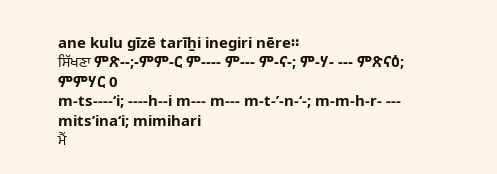ane kulu gīzē tarīẖi inegiri nēre።
ਸਿੱਖਣਾ ምጽ--;-ምም-ር ም---- ም--- ም-ና-; ም-ሃ- --- ምጽናዕ; ምምሃር 0
m-ts----‘i; ----h--i m--- m--- m-t-’-n-‘-; m-m-h-r- --- mits’ina‘i; mimihari
ਮੈਂ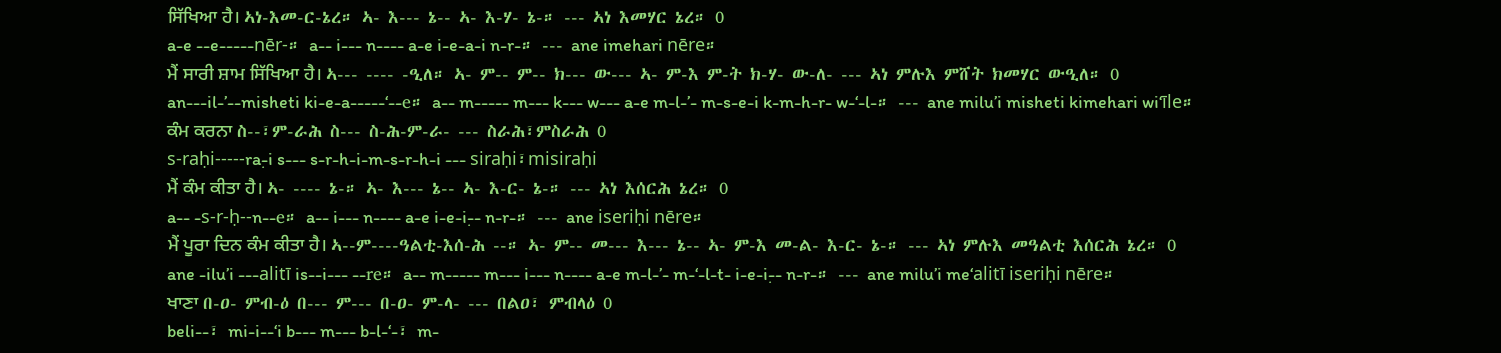ਸਿੱਖਿਆ ਹੈ। ኣነ-እመ-ር-ኔረ። ኣ- እ--- ኔ-- ኣ- እ-ሃ- ኔ-። --- ኣነ እመሃር ኔረ። 0
a-e --e-----nēr-። a-- i--- n---- a-e i-e-a-i n-r-። --- ane imehari nēre።
ਮੈਂ ਸਾਰੀ ਸ਼ਾਮ ਸਿੱਖਿਆ ਹੈ। ኣ--- ---- -ዒለ። ኣ- ም-- ም-- ክ--- ው--- ኣ- ም-እ ም-ት ክ-ሃ- ው-ለ- --- ኣነ ምሉእ ምሸት ክመሃር ውዒለ። 0
an---il-’--misheti ki-e-a-----‘--e። a-- m----- m--- k--- w--- a-e m-l-’- m-s-e-i k-m-h-r- w-‘-l-። --- ane milu’i misheti kimehari wi‘īle።
ਕੰਮ ਕਰਨਾ ስ--፣ም-ራሕ ስ--- ስ-ሕ-ም-ራ- --- ስራሕ፣ምስራሕ 0
s-raḥi-----ra-̣i s--- s-r-h-i-m-s-r-h-i --- siraḥi፣misiraḥi
ਮੈਂ ਕੰਮ ਕੀਤਾ ਹੈ। ኣ- ---- ኔ-። ኣ- እ--- ኔ-- ኣ- እ-ር- ኔ-። --- ኣነ እሰርሕ ኔረ። 0
a-- -s-r-ḥ--n--e። a-- i--- n---- a-e i-e-i-̣- n-r-። --- ane iseriḥi nēre።
ਮੈਂ ਪੂਰਾ ਦਿਨ ਕੰਮ ਕੀਤਾ ਹੈ। ኣ--ም----ዓልቲ-እሰ-ሕ --። ኣ- ም-- መ--- እ--- ኔ-- ኣ- ም-እ መ-ል- እ-ር- ኔ-። --- ኣነ ምሉእ መዓልቲ እሰርሕ ኔረ። 0
ane -ilu’i ---alitī is--i--- --re። a-- m----- m--- i--- n---- a-e m-l-’- m-‘-l-t- i-e-i-̣- n-r-። --- ane milu’i me‘alitī iseriḥi nēre።
ਖਾਣਾ በ-ዐ- ምብ-ዕ በ--- ም--- በ-ዐ- ም-ላ- --- በልዐ፣ ምብላዕ 0
beli--፣ mi-i--‘i b--- m--- b-l-‘-፣ m-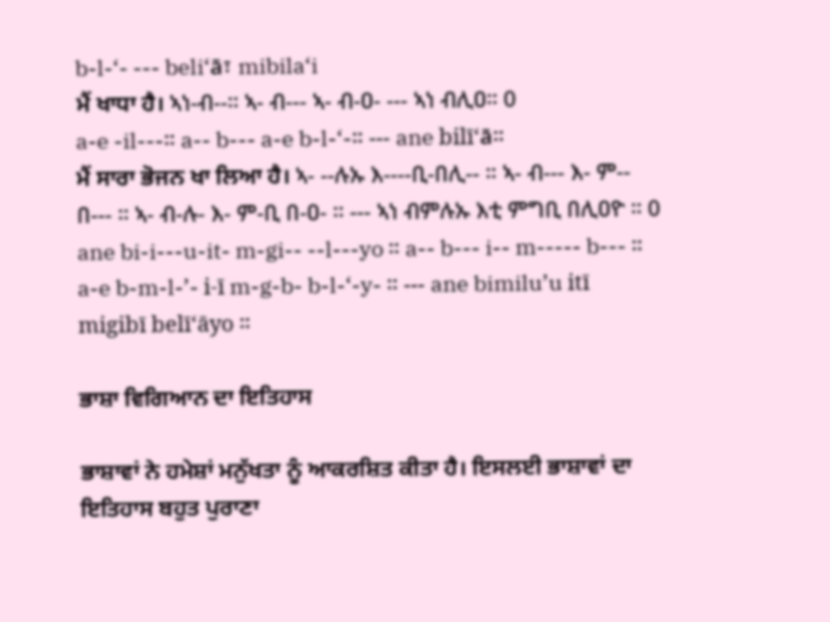b-l-‘- --- beli‘ā፣ mibila‘i
ਮੈਂ ਖਾਧਾ ਹੈ। ኣነ-ብ--። ኣ- ብ--- ኣ- ብ-ዐ- --- ኣነ ብሊዐ። 0
a-e -il---። a-- b--- a-e b-l-‘-። --- ane bilī‘ā።
ਮੈਂ ਸਾਰਾ ਭੋਜਨ ਖਾ ਲਿਆ ਹੈ। ኣ- --ሉኡ እ----ቢ-በሊ-- ። ኣ- ብ--- እ- ም-- በ--- ። ኣ- ብ-ሉ- እ- ም-ቢ በ-ዐ- ። --- ኣነ ብምሉኡ እቲ ምግቢ በሊዐዮ ። 0
ane bi-i---u-it- m-gi-- --l---yo ። a-- b--- i-- m----- b--- ። a-e b-m-l-’- i-ī m-g-b- b-l-‘-y- ። --- ane bimilu’u itī migibī belī‘āyo ።

ਭਾਸ਼ਾ ਵਿਗਿਆਨ ਦਾ ਇਤਿਹਾਸ

ਭਾਸ਼ਾਵਾਂ ਨੇ ਹਮੇਸ਼ਾਂ ਮਨੁੱਖਤਾ ਨੂੰ ਆਕਰਸ਼ਿਤ ਕੀਤਾ ਹੈ। ਇਸਲਈ ਭਾਸ਼ਾਵਾਂ ਦਾ ਇਤਿਹਾਸ ਬਹੁਤ ਪੁਰਾਣਾ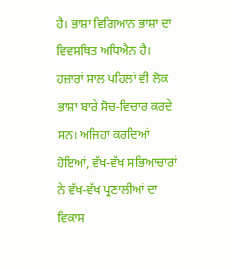ਹੈ। ਭਾਸ਼ਾ ਵਿਗਿਆਨ ਭਾਸ਼ਾ ਦਾ ਵਿਵਸਥਿਤ ਅਧਿਐਨ ਹੈ। ਹਜ਼ਾਰਾਂ ਸਾਲ ਪਹਿਲਾਂ ਵੀ ਲੋਕ ਭਾਸ਼ਾ ਬਾਰੇ ਸੋਚ-ਵਿਚਾਰ ਕਰਦੇ ਸਨ। ਅਜਿਹਾ ਕਰਦਿਆਂ ਹੋਇਆਂ, ਵੱਖ-ਵੱਖ ਸਭਿਆਚਾਰਾਂ ਨੇ ਵੱਖ-ਵੱਖ ਪ੍ਰਣਾਲੀਆਂ ਦਾ ਵਿਕਾਸ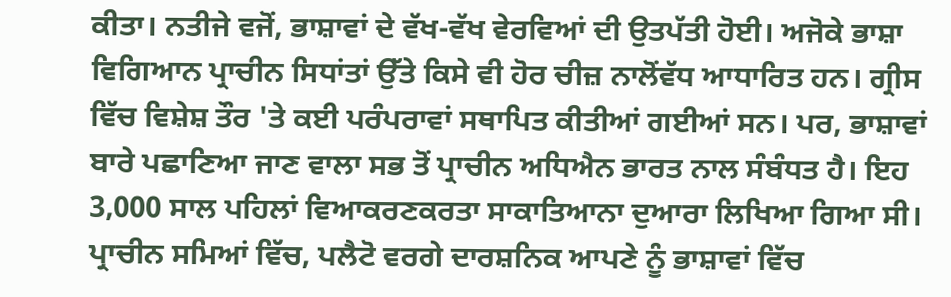ਕੀਤਾ। ਨਤੀਜੇ ਵਜੋਂ, ਭਾਸ਼ਾਵਾਂ ਦੇ ਵੱਖ-ਵੱਖ ਵੇਰਵਿਆਂ ਦੀ ਉਤਪੱਤੀ ਹੋਈ। ਅਜੋਕੇ ਭਾਸ਼ਾ ਵਿਗਿਆਨ ਪ੍ਰਾਚੀਨ ਸਿਧਾਂਤਾਂ ਉੱਤੇ ਕਿਸੇ ਵੀ ਹੋਰ ਚੀਜ਼ ਨਾਲੋਂਵੱਧ ਆਧਾਰਿਤ ਹਨ। ਗ੍ਰੀਸ ਵਿੱਚ ਵਿਸ਼ੇਸ਼ ਤੌਰ 'ਤੇ ਕਈ ਪਰੰਪਰਾਵਾਂ ਸਥਾਪਿਤ ਕੀਤੀਆਂ ਗਈਆਂ ਸਨ। ਪਰ, ਭਾਸ਼ਾਵਾਂ ਬਾਰੇ ਪਛਾਣਿਆ ਜਾਣ ਵਾਲਾ ਸਭ ਤੋਂ ਪ੍ਰਾਚੀਨ ਅਧਿਐਨ ਭਾਰਤ ਨਾਲ ਸੰਬੰਧਤ ਹੈ। ਇਹ 3,000 ਸਾਲ ਪਹਿਲਾਂ ਵਿਆਕਰਣਕਰਤਾ ਸਾਕਾਤਿਆਨਾ ਦੁਆਰਾ ਲਿਖਿਆ ਗਿਆ ਸੀ। ਪ੍ਰਾਚੀਨ ਸਮਿਆਂ ਵਿੱਚ, ਪਲੈਟੋ ਵਰਗੇ ਦਾਰਸ਼ਨਿਕ ਆਪਣੇ ਨੂੰ ਭਾਸ਼ਾਵਾਂ ਵਿੱਚ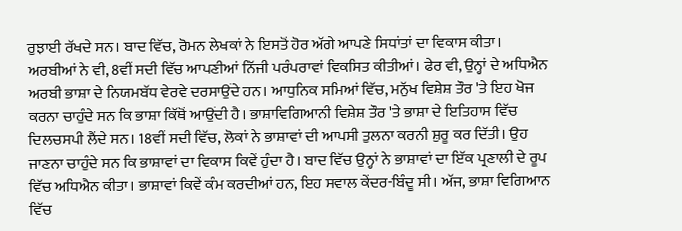ਰੁਝਾਈ ਰੱਖਦੇ ਸਨ। ਬਾਦ ਵਿੱਚ, ਰੋਮਨ ਲੇਖਕਾਂ ਨੇ ਇਸਤੋਂ ਹੋਰ ਅੱਗੇ ਆਪਣੇ ਸਿਧਾਂਤਾਂ ਦਾ ਵਿਕਾਸ ਕੀਤਾ। ਅਰਬੀਆਂ ਨੇ ਵੀ, 8ਵੀਂ ਸਦੀ ਵਿੱਚ ਆਪਣੀਆਂ ਨਿੱਜੀ ਪਰੰਪਰਾਵਾਂ ਵਿਕਸਿਤ ਕੀਤੀਆਂ। ਫੇਰ ਵੀ, ਉਨ੍ਹਾਂ ਦੇ ਅਧਿਐਨ ਅਰਬੀ ਭਾਸ਼ਾ ਦੇ ਨਿਯਮਬੱਧ ਵੇਰਵੇ ਦਰਸਾਉਂਦੇ ਹਨ। ਆਧੁਨਿਕ ਸਮਿਆਂ ਵਿੱਚ, ਮਨੁੱਖ ਵਿਸ਼ੇਸ਼ ਤੌਰ 'ਤੇ ਇਹ ਖੋਜ ਕਰਨਾ ਚਾਹੁੰਦੇ ਸਨ ਕਿ ਭਾਸ਼ਾ ਕਿੱਥੋਂ ਆਉਂਦੀ ਹੈ। ਭਾਸ਼ਾਵਿਗਿਆਨੀ ਵਿਸ਼ੇਸ਼ ਤੌਰ 'ਤੇ ਭਾਸ਼ਾ ਦੇ ਇਤਿਹਾਸ ਵਿੱਚ ਦਿਲਚਸਪੀ ਲੈਂਦੇ ਸਨ। 18ਵੀਂ ਸਦੀ ਵਿੱਚ, ਲੋਕਾਂ ਨੇ ਭਾਸ਼ਾਵਾਂ ਦੀ ਆਪਸੀ ਤੁਲਨਾ ਕਰਨੀ ਸ਼ੁਰੂ ਕਰ ਦਿੱਤੀ। ਉਹ ਜਾਣਨਾ ਚਾਹੁੰਦੇ ਸਨ ਕਿ ਭਾਸ਼ਾਵਾਂ ਦਾ ਵਿਕਾਸ ਕਿਵੇਂ ਹੁੰਦਾ ਹੈ। ਬਾਦ ਵਿੱਚ ਉਨ੍ਹਾਂ ਨੇ ਭਾਸ਼ਾਵਾਂ ਦਾ ਇੱਕ ਪ੍ਰਣਾਲੀ ਦੇ ਰੂਪ ਵਿੱਚ ਅਧਿਐਨ ਕੀਤਾ। ਭਾਸ਼ਾਵਾਂ ਕਿਵੇਂ ਕੰਮ ਕਰਦੀਆਂ ਹਨ, ਇਹ ਸਵਾਲ ਕੇਂਦਰ-ਬਿੰਦੂ ਸੀ। ਅੱਜ, ਭਾਸ਼ਾ ਵਿਗਿਆਨ ਵਿੱਚ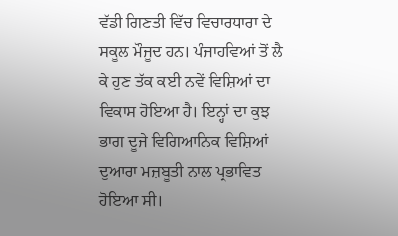ਵੱਡੀ ਗਿਣਤੀ ਵਿੱਚ ਵਿਚਾਰਧਾਰਾ ਦੇ ਸਕੂਲ ਮੌਜੂਦ ਹਨ। ਪੰਜਾਹਵਿਆਂ ਤੋਂ ਲੈ ਕੇ ਹੁਣ ਤੱਕ ਕਈ ਨਵੇਂ ਵਿਸ਼ਿਆਂ ਦਾ ਵਿਕਾਸ ਹੋਇਆ ਹੈ। ਇਨ੍ਹਾਂ ਦਾ ਕੁਝ ਭਾਗ ਦੂਜੇ ਵਿਗਿਆਨਿਕ ਵਿਸ਼ਿਆਂ ਦੁਆਰਾ ਮਜ਼ਬੂਤੀ ਨਾਲ ਪ੍ਰਭਾਵਿਤ ਹੋਇਆ ਸੀ।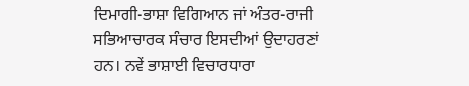ਦਿਮਾਗੀ-ਭਾਸ਼ਾ ਵਿਗਿਆਨ ਜਾਂ ਅੰਤਰ-ਰਾਜੀ ਸਭਿਆਚਾਰਕ ਸੰਚਾਰ ਇਸਦੀਆਂ ਉਦਾਹਰਣਾਂ ਹਨ। ਨਵੇਂ ਭਾਸ਼ਾਈ ਵਿਚਾਰਧਾਰਾ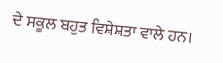ਦੇ ਸਕੂਲ ਬਹੁਤ ਵਿਸ਼ੇਸ਼ਤਾ ਵਾਲੇ ਹਨ।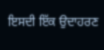ਇਸਦੀ ਇੱਕ ਉਦਾਹਰਣ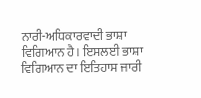ਨਾਰੀ-ਅਧਿਕਾਰਵਾਦੀ ਭਾਸ਼ਾ ਵਿਗਿਆਨ ਹੈ। ਇਸਲਈ ਭਾਸ਼ਾ ਵਿਗਿਆਨ ਦਾ ਇਤਿਹਾਸ ਜਾਰੀ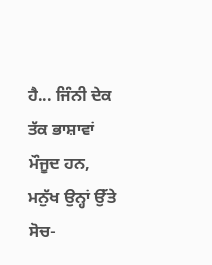ਹੈ... ਜਿੰਨੀ ਦੇਕ ਤੱਕ ਭਾਸ਼ਾਵਾਂ ਮੌਜੂਦ ਹਨ, ਮਨੁੱਖ ਉਨ੍ਹਾਂ ਉੱਤੇ ਸੋਚ-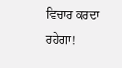ਵਿਚਾਰ ਕਰਦਾ ਰਹੇਗਾ!